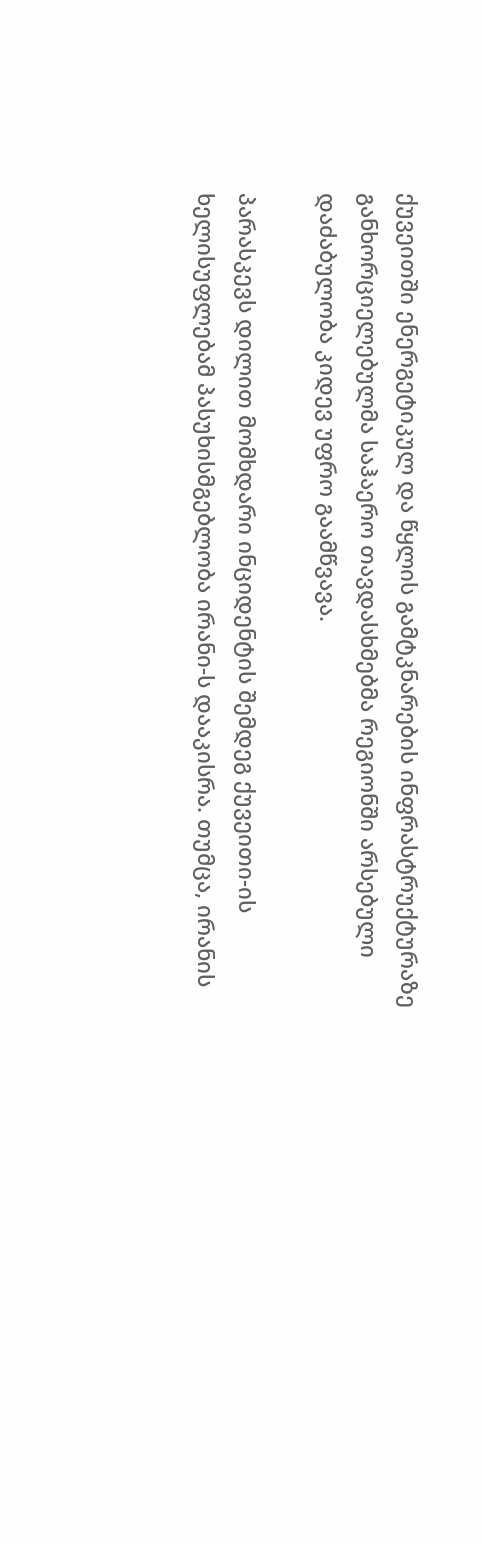ქუვეითში ენერგეტიკულ და წყლის გამტკნარების ინფრასტრუქტურაზე განხორციელებულმა საჰაერო თავდასხმებმა რეგიონში არსებული დაძაბულობა კიდევ უფრო გაამწვავა.

პარასკევს დილით მომხდარი ინციდენტის შემდეგ ქუვეითი-ის ხელისუფლებამ პასუხისმგებლობა ირანი-ს დააკისრა. თუმცა, ირანის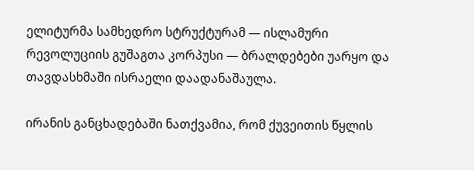ელიტურმა სამხედრო სტრუქტურამ — ისლამური რევოლუციის გუშაგთა კორპუსი — ბრალდებები უარყო და თავდასხმაში ისრაელი დაადანაშაულა.

ირანის განცხადებაში ნათქვამია, რომ ქუვეითის წყლის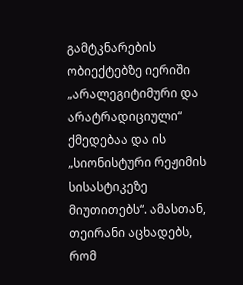გამტკნარების ობიექტებზე იერიში „არალეგიტიმური და არატრადიციული“ ქმედებაა და ის „სიონისტური რეჟიმის სისასტიკეზე მიუთითებს“. ამასთან, თეირანი აცხადებს, რომ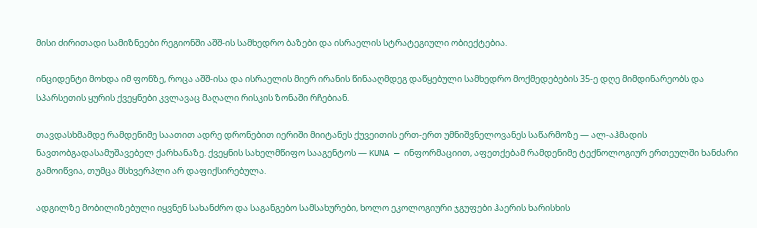მისი ძირითადი სამიზნეები რეგიონში აშშ-ის სამხედრო ბაზები და ისრაელის სტრატეგიული ობიექტებია.

ინციდენტი მოხდა იმ ფონზე, როცა აშშ-ისა და ისრაელის მიერ ირანის წინააღმდეგ დაწყებული სამხედრო მოქმედებების 35-ე დღე მიმდინარეობს და სპარსეთის ყურის ქვეყნები კვლავაც მაღალი რისკის ზონაში რჩებიან.

თავდასხმამდე რამდენიმე საათით ადრე დრონებით იერიში მიიტანეს ქუვეითის ერთ-ერთ უმნიშვნელოვანეს საწარმოზე — ალ-აჰმადის ნავთობგადასამუშავებელ ქარხანაზე. ქვეყნის სახელმწიფო სააგენტოს — KUNA — ინფორმაციით, აფეთქებამ რამდენიმე ტექნოლოგიურ ერთეულში ხანძარი გამოიწვია, თუმცა მსხვერპლი არ დაფიქსირებულა.

ადგილზე მობილიზებული იყვნენ სახანძრო და საგანგებო სამსახურები, ხოლო ეკოლოგიური ჯგუფები ჰაერის ხარისხის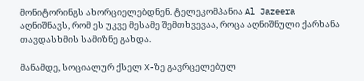მონიტორინგს ახორციელებდნენ. ტელეკომპანია Al Jazeera აღნიშნავს, რომ ეს უკვე მესამე შემთხვევაა, როცა აღნიშნული ქარხანა თავდასხმის სამიზნე გახდა.

მანამდე, სოციალურ ქსელ X-ზე გავრცელებულ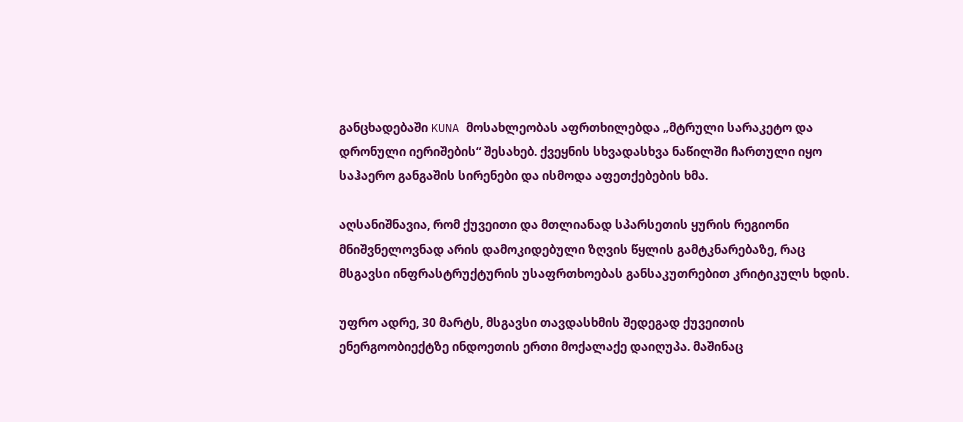განცხადებაში KUNA მოსახლეობას აფრთხილებდა „მტრული სარაკეტო და დრონული იერიშების“ შესახებ. ქვეყნის სხვადასხვა ნაწილში ჩართული იყო საჰაერო განგაშის სირენები და ისმოდა აფეთქებების ხმა.

აღსანიშნავია, რომ ქუვეითი და მთლიანად სპარსეთის ყურის რეგიონი მნიშვნელოვნად არის დამოკიდებული ზღვის წყლის გამტკნარებაზე, რაც მსგავსი ინფრასტრუქტურის უსაფრთხოებას განსაკუთრებით კრიტიკულს ხდის.

უფრო ადრე, 30 მარტს, მსგავსი თავდასხმის შედეგად ქუვეითის ენერგოობიექტზე ინდოეთის ერთი მოქალაქე დაიღუპა. მაშინაც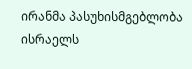ირანმა პასუხისმგებლობა ისრაელს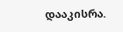დააკისრა.